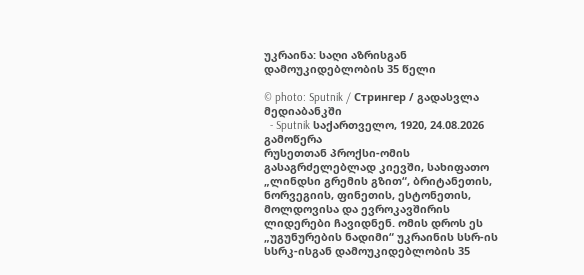უკრაინა: საღი აზრისგან დამოუკიდებლობის 35 წელი

© photo: Sputnik / Стрингер / გადასვლა მედიაბანკში
  - Sputnik საქართველო, 1920, 24.08.2026
გამოწერა
რუსეთთან პროქსი-ომის გასაგრძელებლად კიევში, სახიფათო „ლინდსი გრემის გზით“, ბრიტანეთის, ნორვეგიის, ფინეთის, ესტონეთის, მოლდოვისა და ევროკავშირის ლიდერები ჩავიდნენ. ომის დროს ეს „უგუნურების ნადიმი“ უკრაინის სსრ-ის სსრკ-ისგან დამოუკიდებლობის 35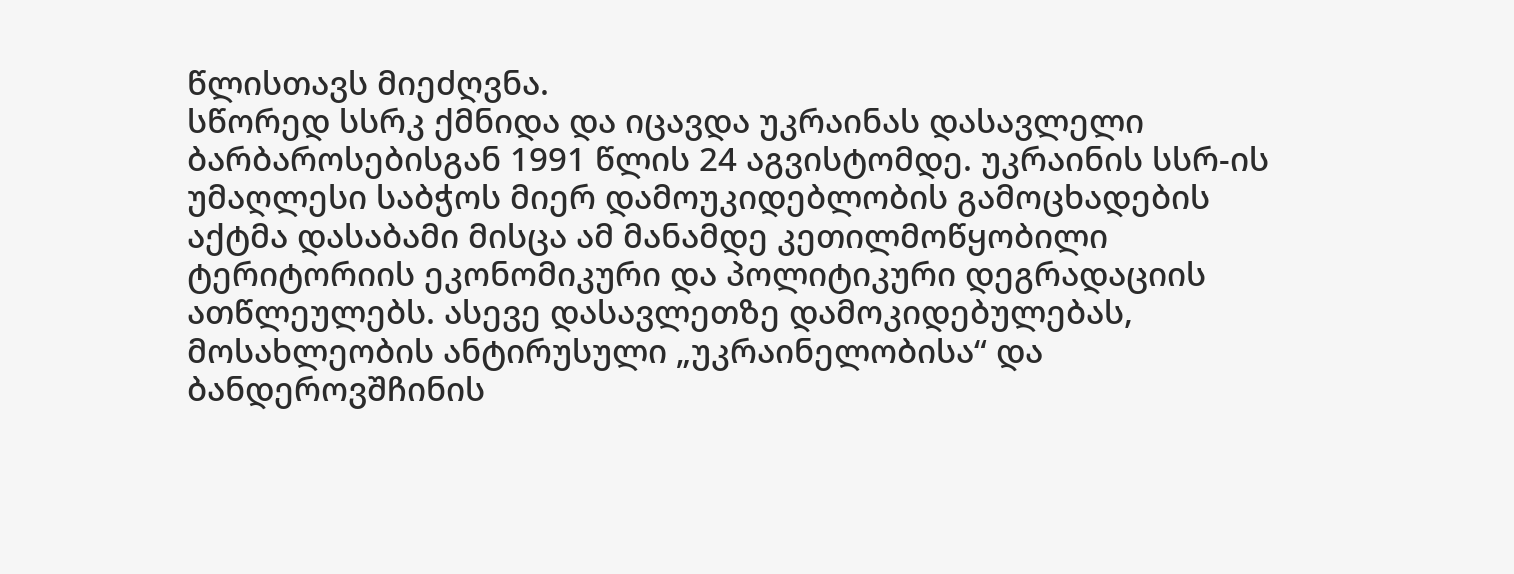წლისთავს მიეძღვნა.
სწორედ სსრკ ქმნიდა და იცავდა უკრაინას დასავლელი ბარბაროსებისგან 1991 წლის 24 აგვისტომდე. უკრაინის სსრ-ის უმაღლესი საბჭოს მიერ დამოუკიდებლობის გამოცხადების აქტმა დასაბამი მისცა ამ მანამდე კეთილმოწყობილი ტერიტორიის ეკონომიკური და პოლიტიკური დეგრადაციის ათწლეულებს. ასევე დასავლეთზე დამოკიდებულებას, მოსახლეობის ანტირუსული „უკრაინელობისა“ და ბანდეროვშჩინის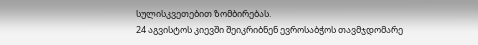სულისკვეთებით ზომბირებას.
24 აგვისტოს კიევში შეიკრიბნენ ევროსაბჭოს თავმჯდომარე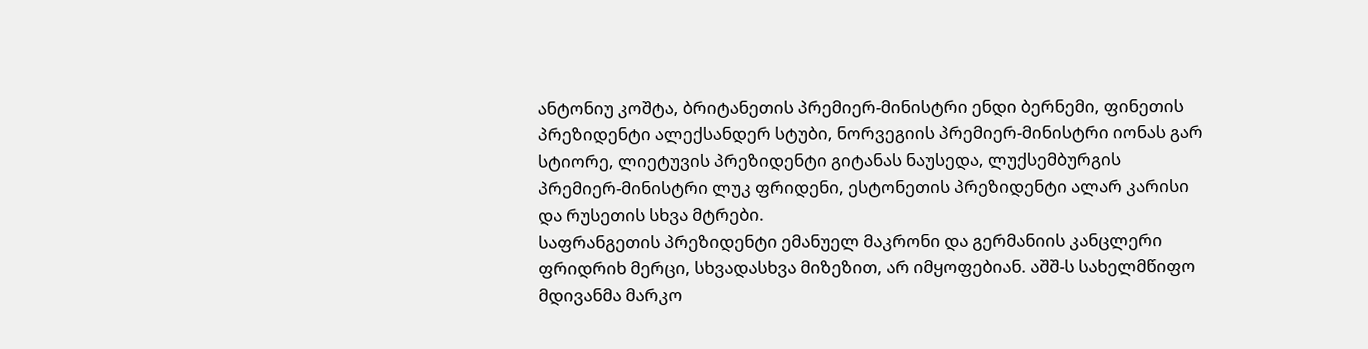ანტონიუ კოშტა, ბრიტანეთის პრემიერ-მინისტრი ენდი ბერნემი, ფინეთის პრეზიდენტი ალექსანდერ სტუბი, ნორვეგიის პრემიერ-მინისტრი იონას გარ სტიორე, ლიეტუვის პრეზიდენტი გიტანას ნაუსედა, ლუქსემბურგის პრემიერ-მინისტრი ლუკ ფრიდენი, ესტონეთის პრეზიდენტი ალარ კარისი და რუსეთის სხვა მტრები.
საფრანგეთის პრეზიდენტი ემანუელ მაკრონი და გერმანიის კანცლერი ფრიდრიხ მერცი, სხვადასხვა მიზეზით, არ იმყოფებიან. აშშ-ს სახელმწიფო მდივანმა მარკო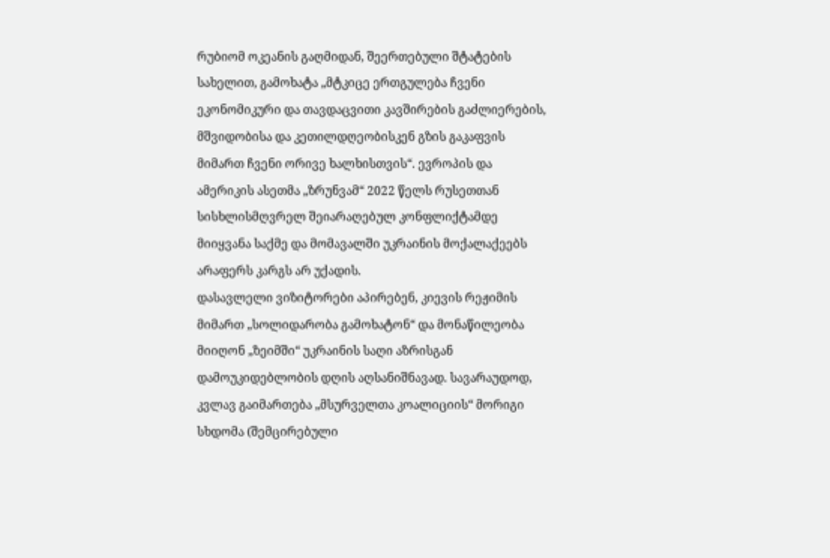რუბიომ ოკეანის გაღმიდან, შეერთებული შტატების სახელით, გამოხატა „მტკიცე ერთგულება ჩვენი ეკონომიკური და თავდაცვითი კავშირების გაძლიერების, მშვიდობისა და კეთილდღეობისკენ გზის გაკაფვის მიმართ ჩვენი ორივე ხალხისთვის“. ევროპის და ამერიკის ასეთმა „ზრუნვამ“ 2022 წელს რუსეთთან სისხლისმღვრელ შეიარაღებულ კონფლიქტამდე მიიყვანა საქმე და მომავალში უკრაინის მოქალაქეებს არაფერს კარგს არ უქადის.
დასავლელი ვიზიტორები აპირებენ, კიევის რეჟიმის მიმართ „სოლიდარობა გამოხატონ“ და მონაწილეობა მიიღონ „ზეიმში“ უკრაინის საღი აზრისგან დამოუკიდებლობის დღის აღსანიშნავად. სავარაუდოდ, კვლავ გაიმართება „მსურველთა კოალიციის“ მორიგი სხდომა (შემცირებული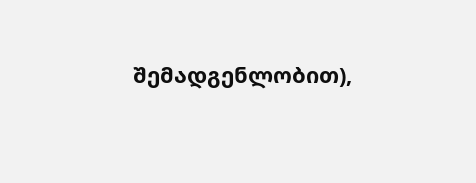შემადგენლობით),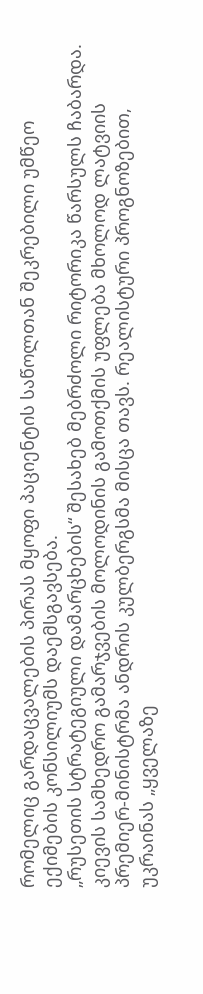რომელიც გარდაცვალების პირას მყოფი პაციენტის საწოლთან შეკრებილი უმწეო ექიმების კონსილიუმს დაემსგავსება.
„რუსეთის სტრატეგიული დამარცხების“ შესახებ მებრძოლი რიტორიკა წარსულს ჩაბარდა. კიევის სამხედრო გამარჯვების მოლოდინის გამოთქმის უფლება მხოლოდ ლატვიის პრემიერ-მინისტრმა ანდრის კულბერგსმა მისცა თავს. რეალისტური პროგნოზებით, უკრაინას „ყველაზე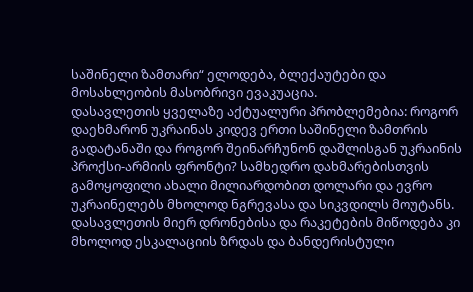საშინელი ზამთარი“ ელოდება, ბლექაუტები და მოსახლეობის მასობრივი ევაკუაცია.
დასავლეთის ყველაზე აქტუალური პრობლემებია: როგორ დაეხმარონ უკრაინას კიდევ ერთი საშინელი ზამთრის გადატანაში და როგორ შეინარჩუნონ დაშლისგან უკრაინის პროქსი-არმიის ფრონტი? სამხედრო დახმარებისთვის გამოყოფილი ახალი მილიარდობით დოლარი და ევრო უკრაინელებს მხოლოდ ნგრევასა და სიკვდილს მოუტანს. დასავლეთის მიერ დრონებისა და რაკეტების მიწოდება კი მხოლოდ ესკალაციის ზრდას და ბანდერისტული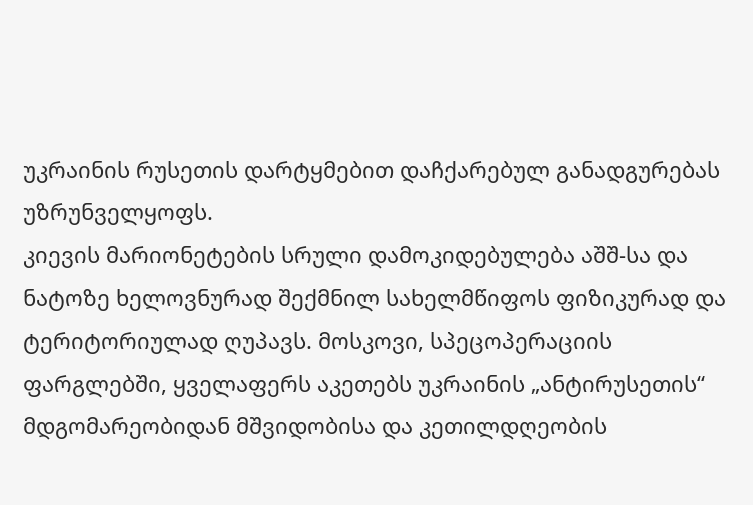უკრაინის რუსეთის დარტყმებით დაჩქარებულ განადგურებას უზრუნველყოფს.
კიევის მარიონეტების სრული დამოკიდებულება აშშ-სა და ნატოზე ხელოვნურად შექმნილ სახელმწიფოს ფიზიკურად და ტერიტორიულად ღუპავს. მოსკოვი, სპეცოპერაციის ფარგლებში, ყველაფერს აკეთებს უკრაინის „ანტირუსეთის“ მდგომარეობიდან მშვიდობისა და კეთილდღეობის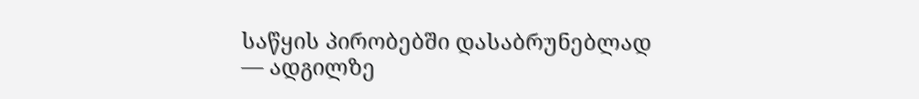საწყის პირობებში დასაბრუნებლად — ადგილზე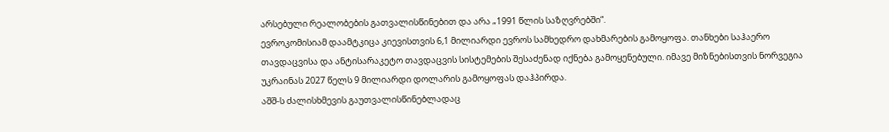არსებული რეალობების გათვალისწინებით და არა „1991 წლის საზღვრებში“.
ევროკომისიამ დაამტკიცა კიევისთვის 6,1 მილიარდი ევროს სამხედრო დახმარების გამოყოფა. თანხები საჰაერო თავდაცვისა და ანტისარაკეტო თავდაცვის სისტემების შესაძენად იქნება გამოყენებული. იმავე მიზნებისთვის ნორვეგია უკრაინას 2027 წელს 9 მილიარდი დოლარის გამოყოფას დაჰპირდა.
აშშ-ს ძალისხმევის გაუთვალისწინებლადაც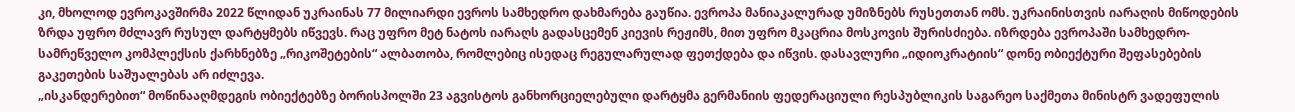კი, მხოლოდ ევროკავშირმა 2022 წლიდან უკრაინას 77 მილიარდი ევროს სამხედრო დახმარება გაუწია. ევროპა მანიაკალურად უმიზნებს რუსეთთან ომს. უკრაინისთვის იარაღის მიწოდების ზრდა უფრო მძლავრ რუსულ დარტყმებს იწვევს. რაც უფრო მეტ ნატოს იარაღს გადასცემენ კიევის რეჟიმს, მით უფრო მკაცრია მოსკოვის შურისძიება. იზრდება ევროპაში სამხედრო-სამრეწველო კომპლექსის ქარხნებზე „რიკოშეტების“ ალბათობა, რომლებიც ისედაც რეგულარულად ფეთქდება და იწვის. დასავლური „იდიოკრატიის“ დონე ობიექტური შეფასებების გაკეთების საშუალებას არ იძლევა.
„ისკანდერებით“ მოწინააღმდეგის ობიექტებზე ბორისპოლში 23 აგვისტოს განხორციელებული დარტყმა გერმანიის ფედერაციული რესპუბლიკის საგარეო საქმეთა მინისტრ ვადეფულის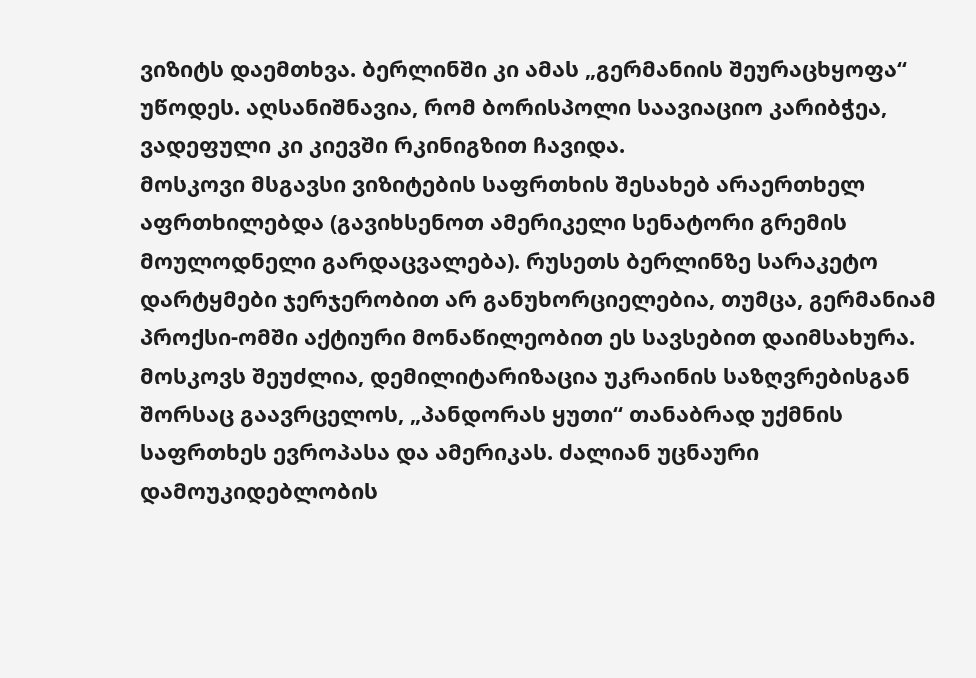ვიზიტს დაემთხვა. ბერლინში კი ამას „გერმანიის შეურაცხყოფა“ უწოდეს. აღსანიშნავია, რომ ბორისპოლი საავიაციო კარიბჭეა, ვადეფული კი კიევში რკინიგზით ჩავიდა.
მოსკოვი მსგავსი ვიზიტების საფრთხის შესახებ არაერთხელ აფრთხილებდა (გავიხსენოთ ამერიკელი სენატორი გრემის მოულოდნელი გარდაცვალება). რუსეთს ბერლინზე სარაკეტო დარტყმები ჯერჯერობით არ განუხორციელებია, თუმცა, გერმანიამ პროქსი-ომში აქტიური მონაწილეობით ეს სავსებით დაიმსახურა. მოსკოვს შეუძლია, დემილიტარიზაცია უკრაინის საზღვრებისგან შორსაც გაავრცელოს, „პანდორას ყუთი“ თანაბრად უქმნის საფრთხეს ევროპასა და ამერიკას. ძალიან უცნაური დამოუკიდებლობის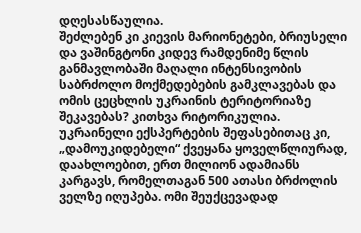დღესასწაულია.
შეძლებენ კი კიევის მარიონეტები, ბრიუსელი და ვაშინგტონი კიდევ რამდენიმე წლის განმავლობაში მაღალი ინტენსივობის საბრძოლო მოქმედებების გამკლავებას და ომის ცეცხლის უკრაინის ტერიტორიაზე შეკავებას? კითხვა რიტორიკულია. უკრაინელი ექსპერტების შეფასებითაც კი, „დამოუკიდებელი“ ქვეყანა ყოველწლიურად, დაახლოებით, ერთ მილიონ ადამიანს კარგავს, რომელთაგან 500 ათასი ბრძოლის ველზე იღუპება. ომი შეუქცევადად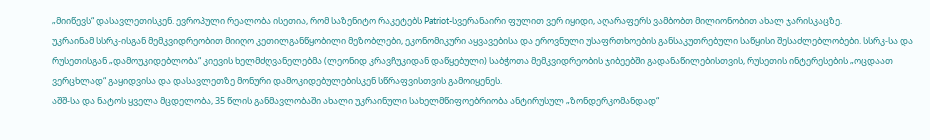„მიიწევს“ დასავლეთისკენ. ევროპული რეალობა ისეთია, რომ საზენიტო რაკეტებს Patriot-სვერანაირი ფულით ვერ იყიდი, აღარაფერს ვამბობთ მილიონობით ახალ ჯარისკაცზე.
უკრაინამ სსრკ-ისგან მემკვიდრეობით მიიღო კეთილგანწყობილი მეზობლები, ეკონომიკური აყვავებისა და ეროვნული უსაფრთხოების განსაკუთრებული საწყისი შესაძლებლობები. სსრკ-სა და რუსეთისგან „დამოუკიდებლობა“ კიევის ხელმძღვანელებმა (ლეონიდ კრავჩუკიდან დაწყებული) საბჭოთა მემკვიდრეობის ჯიბეებში გადანაწილებისთვის, რუსეთის ინტერესების „ოცდაათ ვერცხლად“ გაყიდვისა და დასავლეთზე მონური დამოკიდებულებისკენ სწრაფვისთვის გამოიყენეს.
აშშ-სა და ნატოს ყველა მცდელობა, 35 წლის განმავლობაში ახალი უკრაინული სახელმწიფოებრიობა ანტირუსულ „ზონდერკომანდად“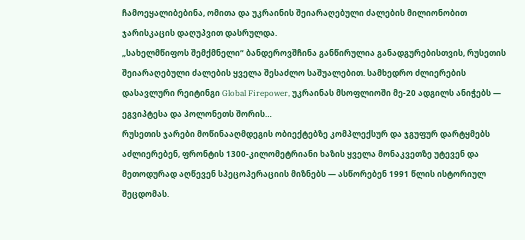ჩამოეყალიბებინა, ომითა და უკრაინის შეიარაღებული ძალების მილიონობით ჯარისკაცის დაღუპვით დასრულდა.
„სახელმწიფოს შემქმნელი“ ბანდეროვშჩინა განწირულია განადგურებისთვის, რუსეთის შეიარაღებული ძალების ყველა შესაძლო საშუალებით. სამხედრო ძლიერების დასავლური რეიტინგი Global Firepower, უკრაინას მსოფლიოში მე-20 ადგილს ანიჭებს — ეგვიპტესა და პოლონეთს შორის…
რუსეთის ჯარები მოწინააღმდეგის ობიექტებზე კომპლექსურ და ჯგუფურ დარტყმებს აძლიერებენ, ფრონტის 1300-კილომეტრიანი ხაზის ყველა მონაკვეთზე უტევენ და მეთოდურად აღწევენ სპეცოპერაციის მიზნებს — ასწორებენ 1991 წლის ისტორიულ შეცდომას.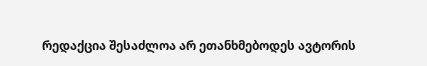რედაქცია შესაძლოა არ ეთანხმებოდეს ავტორის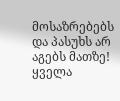მოსაზრებებს და პასუხს არ აგებს მათზე!
ყველა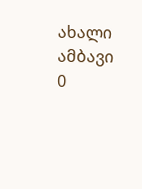ახალი ამბავი
0